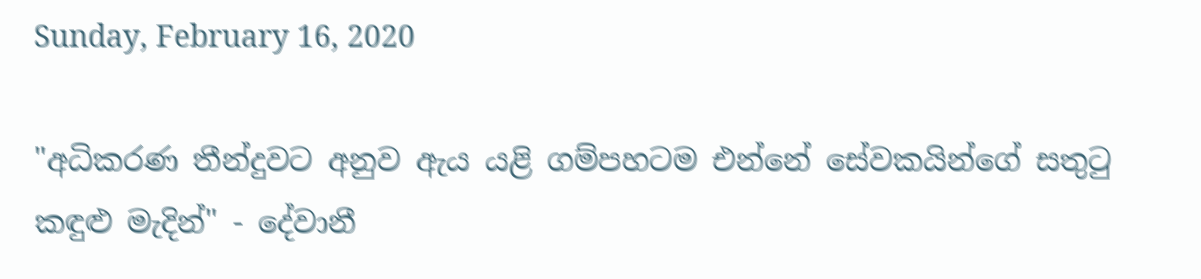Sunday, February 16, 2020

"අධිකරණ තීන්දුවට අනුව ඇය යළි ගම්පහටම එන්නේ සේවකයින්ගේ සතුටු කඳුළු මැදින්" - දේවානී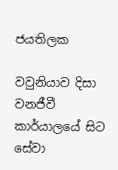ජයතිලක

වවුනියාව දිසා වනජීවී කාර්යාලයේ සිට සේවා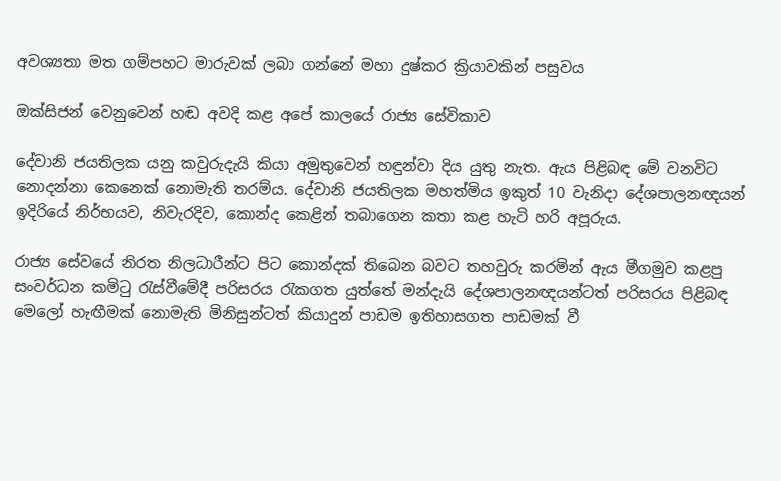අවශ්‍යතා මත ගම්පහට මාරුවක් ලබා ගන්නේ මහා දුෂ්කර ක්‍රියාවකින් පසුවය

ඔක්සිජන් වෙනුවෙන් හඬ අවදි කළ අපේ කාලයේ රාජ්‍ය සේවිකාව

දේවානි ජයතිලක යනු කවුරුදැයි කියා අමුතුවෙන් හඳුන්වා දිය යුතු නැත. ඇය පිළිබඳ මේ වනවිට නොදන්නා කෙනෙක් නොමැති තරම්ය. දේවානි ජයතිලක මහත්මිය ඉකුත් 10 වැනිදා දේශපාලනඥයන් ඉදිරියේ නිර්භයව, නිවැරදිව, කොන්ද කෙළින් තබාගෙන කතා කළ හැටි හරි අපූරුය.

රාජ්‍ය සේවයේ නිරත නිලධාරීන්ට පිට කොන්දක් තිබෙන බවට තහවුරු කරමින් ඇය මීගමුව කළපු සංවර්ධන කමිටු රැස්වීමේදී පරිසරය රැකගත යුත්තේ මන්දැයි දේශපාලනඥයන්ටත් පරිසරය පිළිබඳ
මෙලෝ හැඟීමක් නොමැති මිනිසුන්ටත් කියාදුන් පාඩම ඉතිහාසගත පාඩමක් වී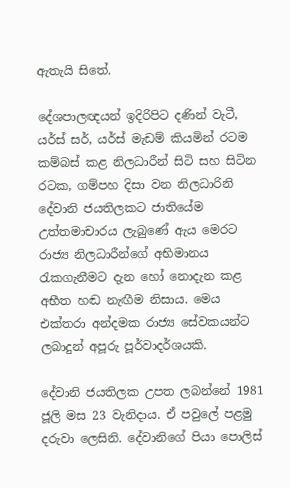ඇතැයි සිතේ.

දේශපාලඥයන් ඉදිරිපිට දණින් වැටී, යර්ස් සර්, යර්ස් මැඩම් කියමින් රටම කම්බස් කළ නිලධාරීන් සිටි සහ සිටින රටක, ගම්පහ දිසා වන නිලධාරිනි දේවානි ජයතිලකට ජාතියේම උත්තමාචාරය ලැබුණේ ඇය මෙරට රාජ්‍ය නිලධාරීන්ගේ අභිමානය රැකගැනීමට දැන හෝ නොදැන කළ අභීත හඬ නැඟීම නිසාය. මෙය එක්තරා අන්දමක රාජ්‍ය සේවකයන්ට ලබාදුන් අපූරු පූර්වාදර්ශයකි.

දේවානි ජයතිලක උපත ලබන්නේ 1981 ජූලි මස 23 වැනිදාය. ඒ පවුලේ පළමු දරුවා ලෙසිනි. දේවානිගේ පියා පොලිස්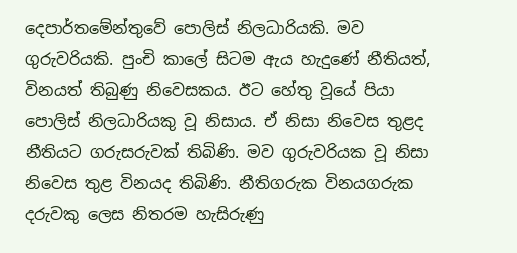දෙපාර්තමේන්තුවේ පොලිස් නිලධාරියකි. මව ගුරුවරියකි. පුංචි කාලේ සිටම ඇය හැදුණේ නීතියත්, විනයත් තිබුණු නිවෙසකය. ඊට හේතු වූයේ පියා පොලිස් නිලධාරියකු වූ නිසාය. ඒ නිසා නිවෙස තුළද නීතියට ගරුසරුවක් තිබිණි. මව ගුරුවරියක වූ නිසා නිවෙස තුළ විනයද තිබිණි. නීතිගරුක විනයගරුක දරුවකු ලෙස නිතරම හැසිරුණු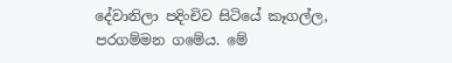දේවානිලා පදිංචිව සිටියේ කෑගල්ල, පරගම්මන ගමේය. මේ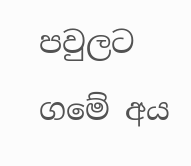පවුලට ගමේ අය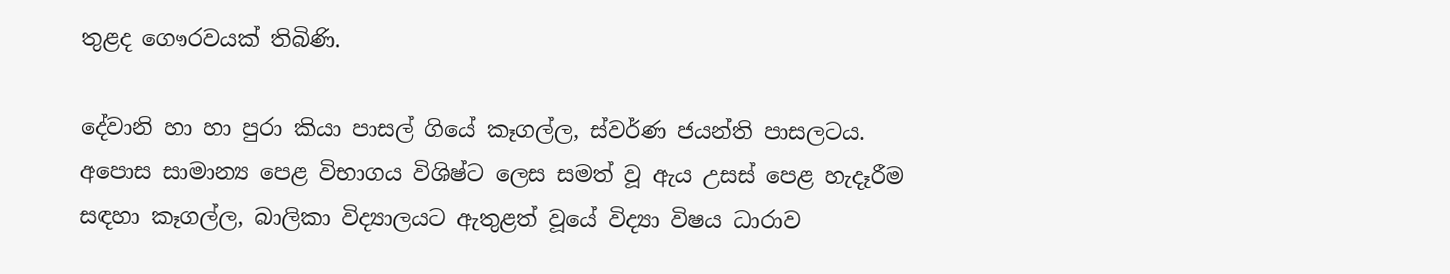තුළද ගෞරවයක් තිබිණි.

දේවානි හා හා පුරා කියා පාසල් ගියේ කෑගල්ල, ස්වර්ණ ජයන්ති පාසලටය. අපොස සාමාන්‍ය පෙළ විභාගය විශිෂ්ට ලෙස සමත් වූ ඇය උසස් පෙළ හැදෑරීම සඳහා කෑගල්ල, බාලිකා විද්‍යාලයට ඇතුළත් වූයේ විද්‍යා විෂය ධාරාව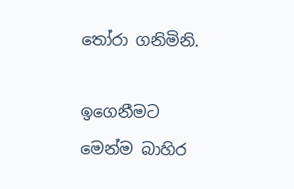තෝරා ගනිමිනි.

ඉගෙනීමට මෙන්ම බාහිර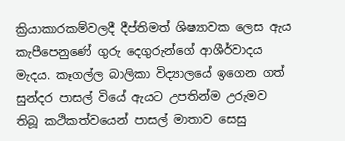ක්‍රියාකාරකම්වලදී දීප්තිමත් ශිෂ්‍යාවක ලෙස ඇය කැපීපෙනුණේ ගුරු දෙගුරුන්ගේ ආශීර්වාදය මැදය. කෑගල්ල බාලිකා විද්‍යාලයේ ඉගෙන ගත් සුන්දර පාසල් වියේ ඇයට උපතින්ම උරුමව තිබූ කථිකත්වයෙන් පාසල් මාතාව සෙසු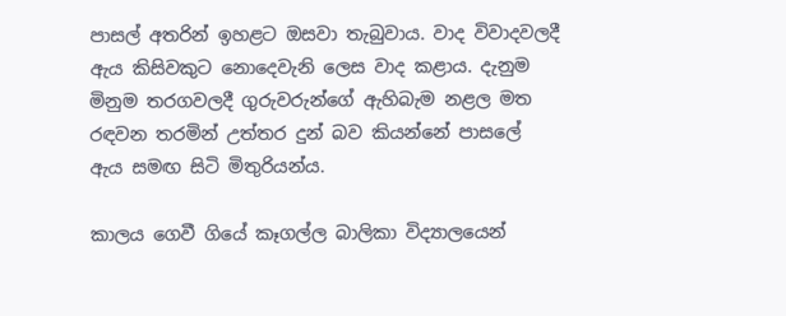පාසල් අතරින් ඉහළට ඔසවා තැබුවාය. වාද විවාදවලදී ඇය කිසිවකුට නොදෙවැනි ලෙස වාද කළාය. දැනුම මිනුම තරගවලදී ගුරුවරුන්ගේ ඇහිබැම නළල මත රඳවන තරමින් උත්තර දුන් බව කියන්නේ පාසලේ ඇය සමඟ සිටි මිතුරියන්ය.

කාලය ගෙවී ගියේ කෑගල්ල බාලිකා විද්‍යාලයෙන්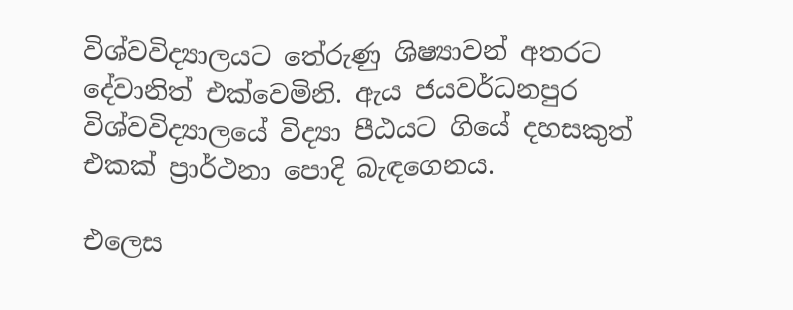විශ්වවිද්‍යාලයට තේරුණු ශිෂ්‍යාවන් අතරට දේවානිත් එක්වෙමිනි. ඇය ජයවර්ධනපුර විශ්වවිද්‍යාලයේ විද්‍යා පීඨයට ගියේ දහසකුත් එකක් ප්‍රාර්ථනා පොදි බැඳගෙනය.

එලෙස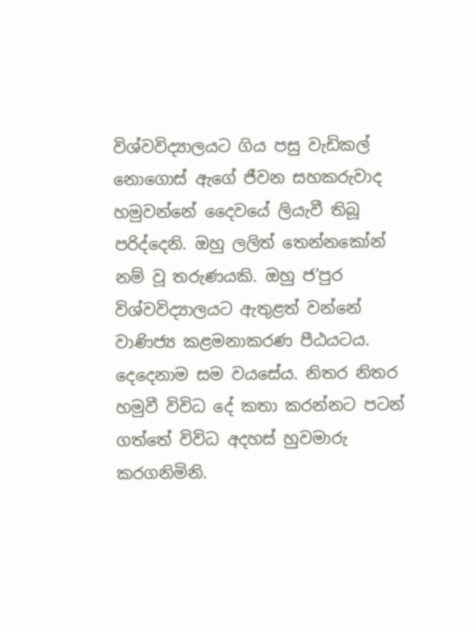විශ්වවිද්‍යාලයට ගිය පසු වැඩිකල් නොගොස් ඇගේ ජීවන සහකරුවාද හමුවන්නේ දෛවයේ ලියැවී තිබූ පරිද්දෙනි. ඔහු ලලිත් තෙන්නකෝන් නම් වූ තරුණයකි. ඔහු ජ’පුර විශ්වවිද්‍යාලයට ඇතුළත් වන්නේ වාණිජ්‍ය කළමනාකරණ පීඨයටය. දෙදෙනාම සම වයසේය. නිතර නිතර හමුවී විවිධ දේ කතා කරන්නට පටන් ගත්තේ විවිධ අදහස් හුවමාරු කරගනිමිනි.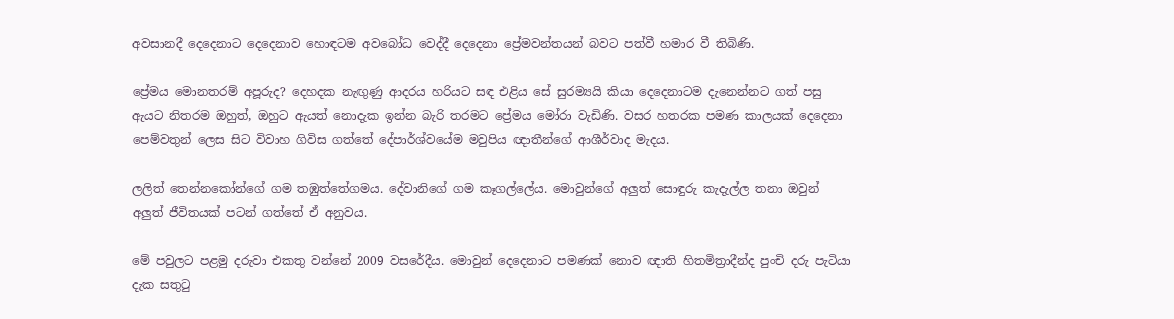අවසානදී දෙදෙනාට දෙදෙනාව හොඳටම අවබෝධ වෙද්දී දෙදෙනා ප්‍රේමවන්තයන් බවට පත්වී හමාර වී තිබිණි.

ප්‍රේමය මොනතරම් අපූරුද? දෙහදක නැඟුණු ආදරය හරියට සඳ එළිය සේ සුරම්‍යයි කියා දෙදෙනාටම දැනෙන්නට ගත් පසු ඇයට නිතරම ඔහුත්, ඔහුට ඇයත් නොදැක ඉන්න බැරි තරමට ප්‍රේමය මෝරා වැඩිණි. වසර හතරක පමණ කාලයක් දෙදෙනා පෙම්වතුන් ලෙස සිට විවාහ ගිවිස ගත්තේ දේපාර්ශ්වයේම මවුපිය ඥාතීන්ගේ ආශීර්වාද මැදය.

ලලිත් තෙන්නකෝන්ගේ ගම තඹුත්තේගමය. දේවානිගේ ගම කෑගල්ලේය. මොවුන්ගේ අලුත් සොඳුරු කැදැල්ල තනා ඔවුන් අලුත් ජීවිතයක් පටන් ගත්තේ ඒ අනුවය.

මේ පවුලට පළමු දරුවා එකතු වන්නේ 2009 වසරේදීය. මොවුන් දෙදෙනාට පමණක් නොව ඥාති හිතමිත්‍රාදීන්ද පුංචි දරු පැටියා දැක සතුටු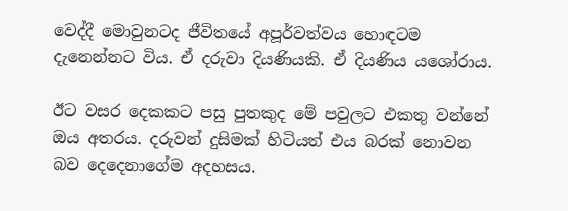වෙද්දී මොවුනටද ජීවිතයේ අපූර්වත්වය හොඳටම දැනෙන්නට විය. ඒ දරුවා දියණියකි. ඒ දියණිය යශෝරාය.

ඊට වසර දෙකකට පසු පුතකුද මේ පවුලට එකතු වන්නේ ඔය අතරය. දරුවන් දුසිමක් හිටියත් එය බරක් නොවන බව දෙදෙනාගේම අදහසය.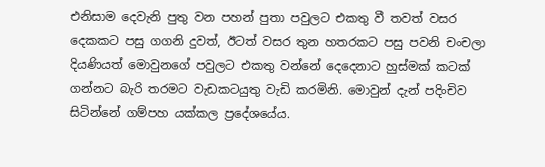එනිසාම දෙවැනි පුතු වන පහන් පුතා පවුලට එකතු වී තවත් වසර දෙකකට පසු ගගනි දුවත්, ඊටත් වසර තුන හතරකට පසු පවනි චංචලා දියණියත් මොවුනගේ පවුලට එකතු වන්නේ දෙදෙනාට හුස්මක් කටක් ගන්නට බැරි තරමට වැඩකටයුතු වැඩි කරමිනි. මොවුන් දැන් පදිංචිව සිටින්නේ ගම්පහ යක්කල ප්‍රදේශයේය.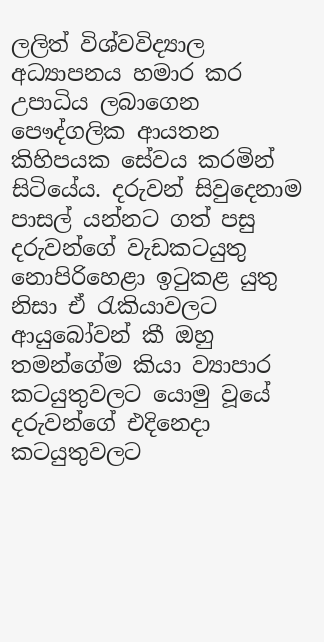ලලිත් විශ්වවිද්‍යාල අධ්‍යාපනය හමාර කර උපාධිය ලබාගෙන පෞද්ගලික ආයතන කිහිපයක සේවය කරමින් සිටියේය. දරුවන් සිවුදෙනාම පාසල් යන්නට ගත් පසු දරුවන්ගේ වැඩකටයුතු නොපිරිහෙළා ඉටුකළ යුතු නිසා ඒ රැකියාවලට ආයුබෝවන් කී ඔහු තමන්ගේම කියා ව්‍යාපාර කටයුතුවලට යොමු වූයේ දරුවන්ගේ එදිනෙදා කටයුතුවලට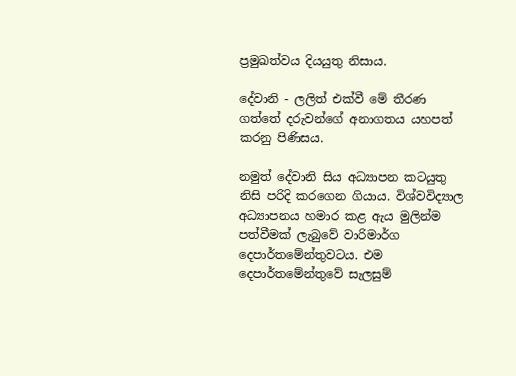ප්‍රමුඛත්වය දියයුතු නිසාය.

දේවානි - ලලිත් එක්වී මේ තීරණ ගත්තේ දරුවන්ගේ අනාගතය යහපත් කරනු පිණිසය.

නමුත් දේවානි සිය අධ්‍යාපන කටයුතු නිසි පරිදි කරගෙන ගියාය. විශ්වවිද්‍යාල අධ්‍යාපනය හමාර කළ ඇය මුලින්ම පත්වීමක් ලැබුවේ වාරිමාර්ග දෙපාර්තමේන්තුවටය. එම දෙපාර්තමේන්තුවේ සැලසුම්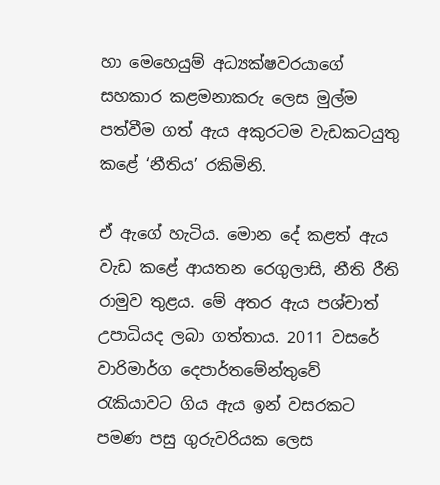හා මෙහෙයුම් අධ්‍යක්ෂවරයාගේ සහකාර කළමනාකරු ලෙස මුල්ම පත්වීම ගත් ඇය අකුරටම වැඩකටයුතු කළේ ‘නීතිය’ රකිමිනි.

ඒ ඇගේ හැටිය. මොන දේ කළත් ඇය වැඩ කළේ ආයතන රෙගුලාසි, නීති රීති රාමුව තුළය. මේ අතර ඇය පශ්චාත් උපාධියද ලබා ගත්තාය. 2011 වසරේ වාරිමාර්ග දෙපාර්තමේන්තුවේ රැකියාවට ගිය ඇය ඉන් වසරකට පමණ පසු ගුරුවරියක ලෙස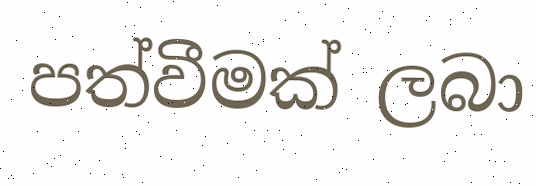පත්වීමක් ලබා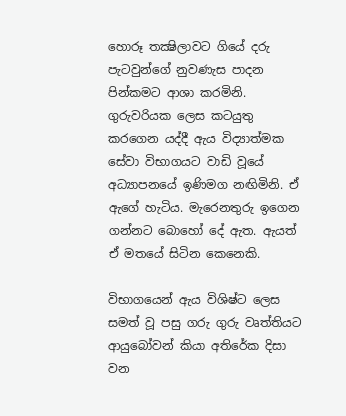හොරූ තක්‍ෂිලාවට ගියේ දරු පැටවුන්ගේ නුවණැස පාදන පින්කමට ආශා කරමිනි. ගුරුවරියක ලෙස කටයුතු කරගෙන යද්දී ඇය විද්‍යාත්මක සේවා විභාගයට වාඩි වූයේ අධ්‍යාපනයේ ඉණිමග නඟිමිනි. ඒ ඇගේ හැටිය. මැරෙනතුරු ඉගෙන ගන්නට බොහෝ දේ ඇත. ඇයත් ඒ මතයේ සිටින කෙනෙකි.

විභාගයෙන් ඇය විශිෂ්ට ලෙස සමත් වූ පසු ගරු ගුරු වෘත්තියට ආයුබෝවන් කියා අතිරේක දිසා වන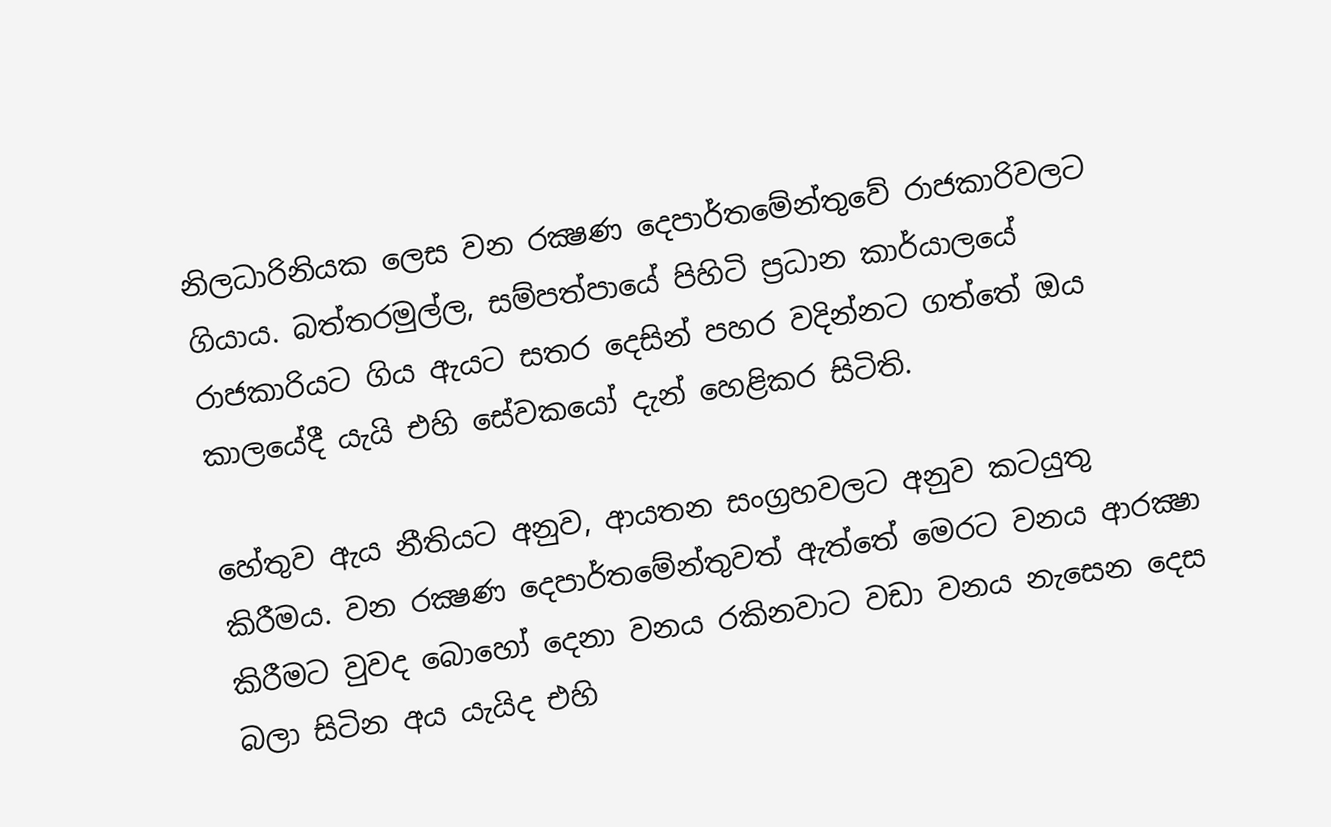නිලධාරිනියක ලෙස වන රක්‍ෂණ දෙපාර්තමේන්තුවේ රාජකාරිවලට ගියාය. බත්තරමුල්ල, සම්පත්පායේ පිහිටි ප්‍රධාන කාර්යාලයේ රාජකාරියට ගිය ඇයට සතර දෙසින් පහර වදින්නට ගත්තේ ඔය කාලයේදී යැයි එහි සේවකයෝ දැන් හෙළිකර සිටිති.

හේතුව ඇය නීතියට අනුව, ආයතන සංග්‍රහවලට අනුව කටයුතු කිරීමය. වන රක්‍ෂණ දෙපාර්තමේන්තුවත් ඇත්තේ මෙරට වනය ආරක්‍ෂා කිරීමට වුවද බොහෝ දෙනා වනය රකිනවාට වඩා වනය නැසෙන දෙස බලා සිටින අය යැයිද එහි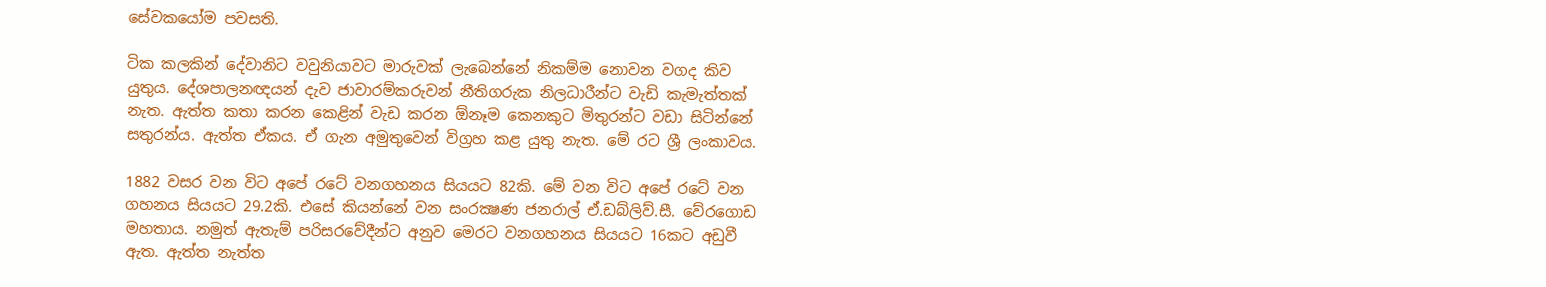සේවකයෝම පවසති.

ටික කලකින් දේවානිට වවුනියාවට මාරුවක් ලැබෙන්නේ නිකම්ම නොවන වගද කිව යුතුය. දේශපාලනඥයන් දැව ජාවාරම්කරුවන් නීතිගරුක නිලධාරීන්ට වැඩි කැමැත්තක් නැත. ඇත්ත කතා කරන කෙළින් වැඩ කරන ඕනෑම කෙනකුට මිතුරන්ට වඩා සිටින්නේ සතුරන්ය. ඇත්ත ඒකය. ඒ ගැන අමුතුවෙන් විග්‍රහ කළ යුතු නැත. මේ රට ශ්‍රී ලංකාවය.

1882 වසර වන විට අපේ රටේ වනගහනය සියයට 82කි. මේ වන විට අපේ රටේ වන ගහනය සියයට 29.2කි. එසේ කියන්නේ වන සංරක්‍ෂණ ජනරාල් ඒ.ඩබ්ලිව්.සී. වේරගොඩ මහතාය. නමුත් ඇතැම් පරිසරවේදීන්ට අනුව මෙරට වනගහනය සියයට 16කට අඩුවී ඇත. ඇත්ත නැත්ත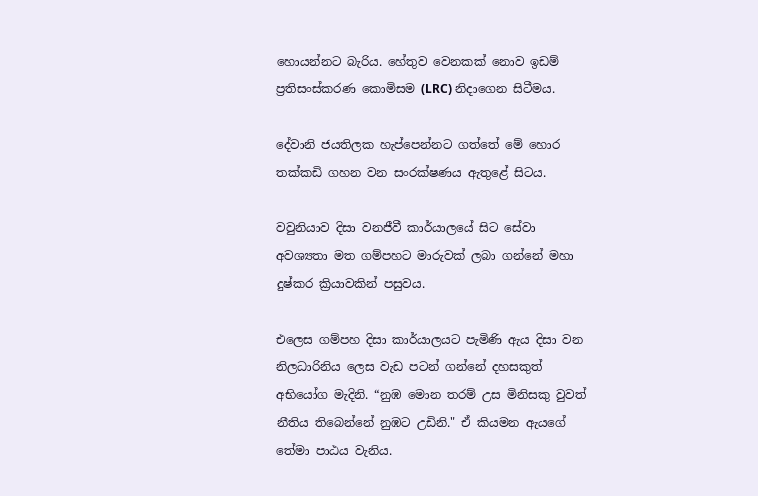හොයන්නට බැරිය. හේතුව වෙනකක් නොව ඉඩම් ප්‍රතිසංස්කරණ කොමිසම (LRC) නිදාගෙන සිටීමය.

දේවානි ජයතිලක හැප්පෙන්නට ගත්තේ මේ හොර තක්කඩි ගහන වන සංරක්ෂණය ඇතුළේ සිටය.

වවුනියාව දිසා වනජීවී කාර්යාලයේ සිට සේවා අවශ්‍යතා මත ගම්පහට මාරුවක් ලබා ගන්නේ මහා දුෂ්කර ක්‍රියාවකින් පසුවය.

එලෙස ගම්පහ දිසා කාර්යාලයට පැමිණි ඇය දිසා වන නිලධාරිනිය ලෙස වැඩ පටන් ගන්නේ දහසකුත් අභියෝග මැදිනි. “නුඹ මොන තරම් උස මිනිසකු වුවත් නීතිය තිබෙන්නේ නුඹට උඩිනි." ඒ කියමන ඇයගේ තේමා පාඨය වැනිය.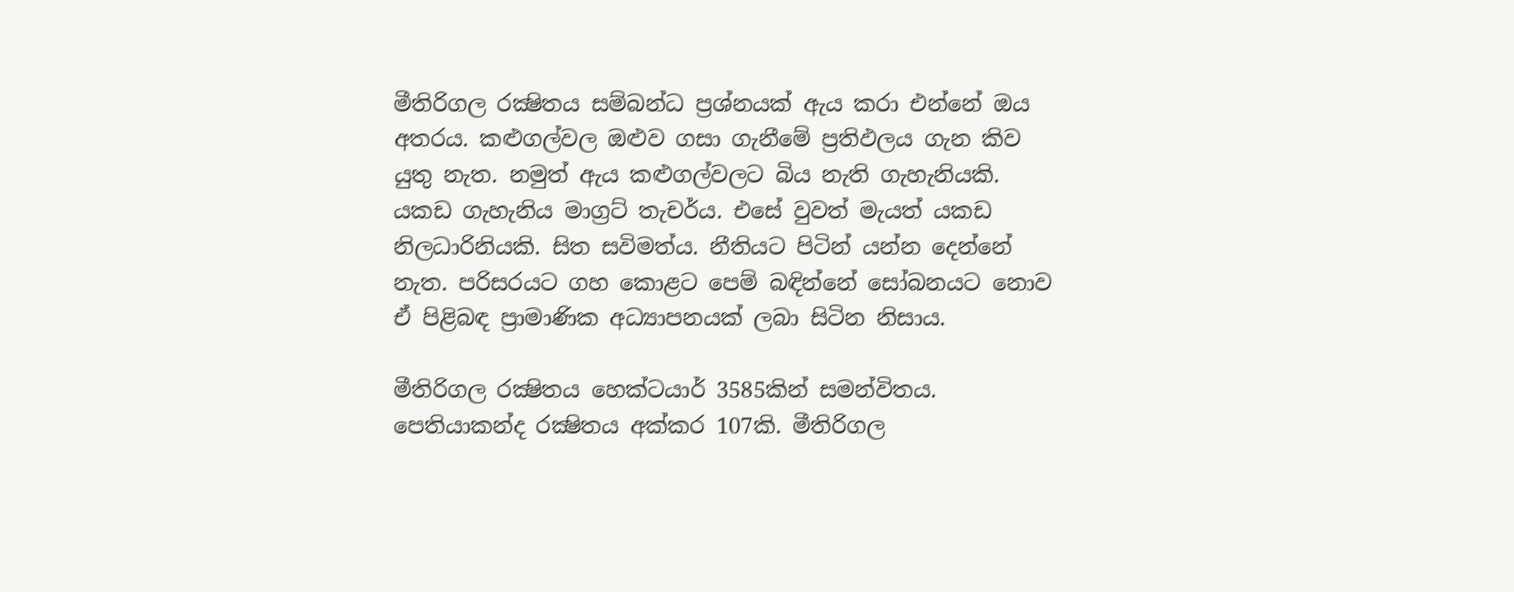මීතිරිගල රක්‍ෂිතය සම්බන්ධ ප්‍රශ්නයක් ඇය කරා එන්නේ ඔය අතරය. කළුගල්වල ඔළුව ගසා ගැනීමේ ප්‍රතිඵලය ගැන කිව යුතු නැත. නමුත් ඇය කළුගල්වලට බිය නැති ගැහැනියකි. යකඩ ගැහැනිය මාග්‍රට් තැචර්ය. එසේ වුවත් මැයත් යකඩ නිලධාරිනියකි. සිත සවිමත්ය. නීතියට පිටින් යන්න දෙන්නේ නැත. පරිසරයට ගහ කොළට පෙම් බඳින්නේ සෝබනයට නොව ඒ පිළිබඳ ප්‍රාමාණික අධ්‍යාපනයක් ලබා සිටින නිසාය.

මීතිරිගල රක්‍ෂිතය හෙක්ටයාර් 3585කින් සමන්විතය. පෙතියාකන්ද රක්‍ෂිතය අක්කර 107කි. මීතිරිගල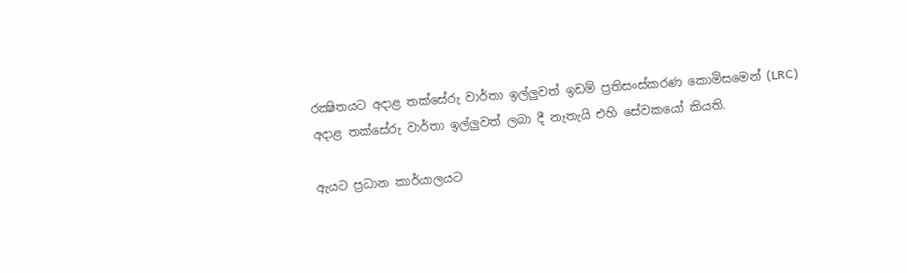රක්‍ෂිතයට අදාළ තක්සේරු වාර්තා ඉල්ලුවත් ඉඩම් ප්‍රතිසංස්කරණ කොමිසමෙන් (LRC) අදාළ තක්සේරු වාර්තා ඉල්ලුවත් ලබා දී නැතැයි එහි සේවකයෝ කියති.

ඇයට ප්‍රධාන කාර්යාලයට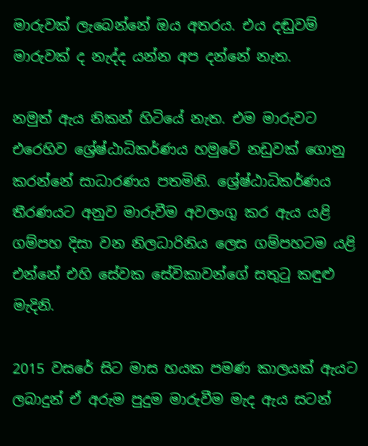මාරුවක් ලැබෙන්නේ ඔය අතරය. එය දඬුවම් මාරුවක් ද නැද්ද යන්න අප දන්නේ නැත.

නමුත් ඇය නිකන් හිටියේ නැත. එම මාරුවට එරෙහිව ශ්‍රේෂ්ඨාධිකර්ණය හමුවේ නඩුවක් ගොනු කරන්නේ සාධාරණය පතමිනි. ශ්‍රේෂ්ඨාධිකර්ණය තීරණයට අනුව මාරුවීම අවලංගු කර ඇය යළි ගම්පහ දිසා වන නිලධාරිනිය ලෙස ගම්පහටම යළි එන්නේ එහි සේවක සේවිකාවන්ගේ සතුටු කඳුළු මැදිනි.

2015 වසරේ සිට මාස හයක පමණ කාලයක් ඇයට ලබාදුන් ඒ අරුම පුදුම මාරුවීම මැද ඇය සටන්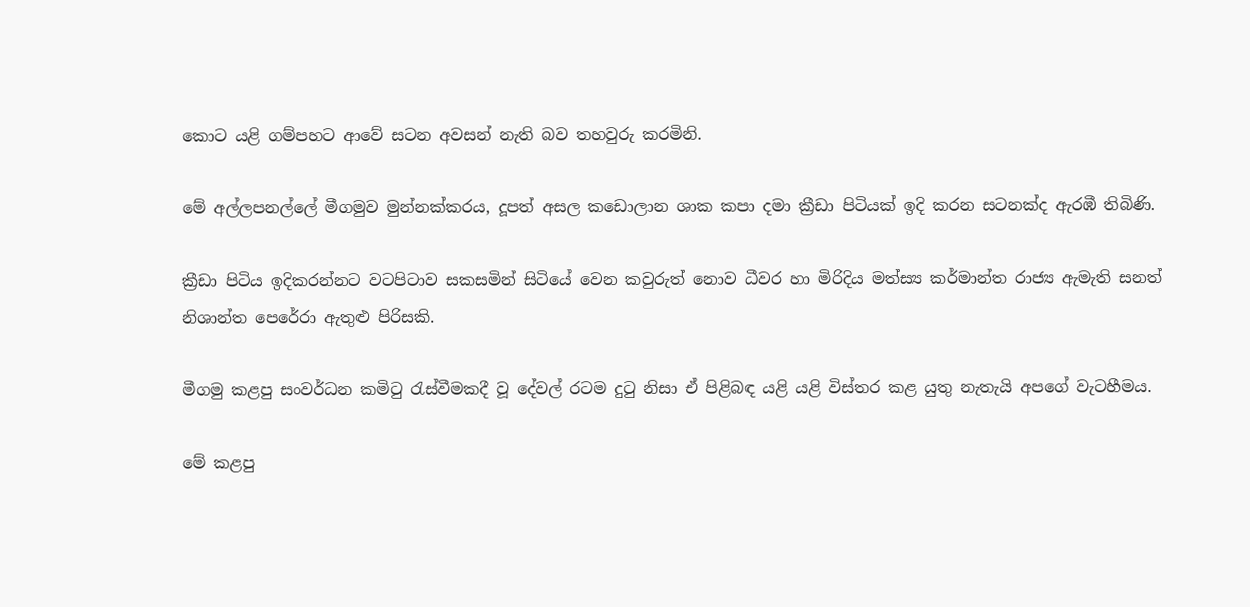කොට යළි ගම්පහට ආවේ සටන අවසන් නැති බව තහවුරු කරමිනි.

මේ අල්ලපනල්ලේ මීගමුව මුන්නක්කරය, දූපත් අසල කඩොලාන ශාක කපා දමා ක්‍රීඩා පිටියක් ඉදි කරන සටනක්ද ඇරඹී තිබිණි.

ක්‍රීඩා පිටිය ඉදිකරන්නට වටපිටාව සකසමින් සිටියේ වෙන කවුරුත් නොව ධීවර හා මිරිදිය මත්ස්‍ය කර්මාන්ත රාජ්‍ය ඇමැති සනත් නිශාන්ත පෙරේරා ඇතුළු පිරිසකි.

මීගමු කළපු සංවර්ධන කමිටු රැස්වීමකදී වූ දේවල් රටම දුටු නිසා ඒ පිළිබඳ යළි යළි විස්තර කළ යුතු නැතැයි අපගේ වැටහීමය.

මේ කළපු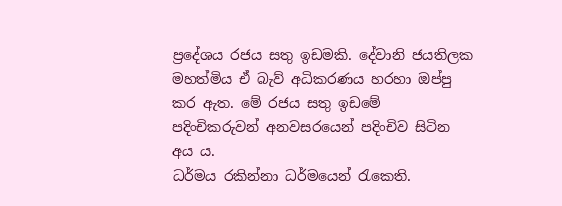ප්‍රදේශය රජය සතු ඉඩමකි. දේවානි ජයතිලක මහත්මිය ඒ බැව් අධිකරණය හරහා ඔප්පු කර ඇත. මේ රජය සතු ඉඩමේ පදිංචිකරුවන් අනවසරයෙන් පදිංචිව සිටින අය ය.
ධර්මය රකින්නා ධර්මයෙන් රැකෙති.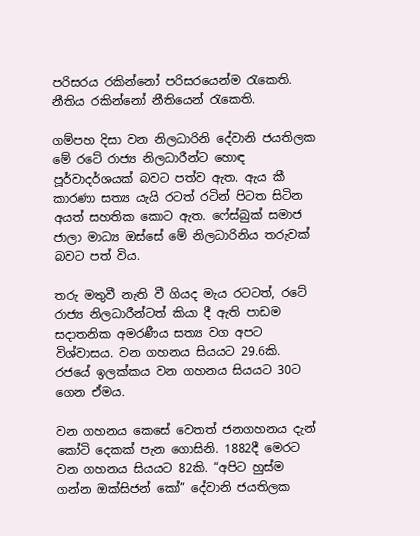පරිසරය රකින්නෝ පරිසරයෙන්ම රැකෙති. නීතිය රකින්නෝ නීතියෙන් රැකෙති.

ගම්පහ දිසා වන නිලධාරිනි දේවානි ජයතිලක මේ රටේ රාජ්‍ය නිලධාරීන්ට හොඳ පූර්වාදර්ශයක් බවට පත්ව ඇත. ඇය කී කාරණා සත්‍ය යැයි රටත් රටින් පිටත සිටින අයත් සහතික කොට ඇත. ෆේස්බුක් සමාජ ජාලා මාධ්‍ය ඔස්සේ මේ නිලධාරිනිය තරුවක් බවට පත් විය.

තරු මතුවී නැති වී ගියද මැය රටටත්, රටේ රාජ්‍ය නිලධාරීන්ටත් කියා දී ඇති පාඩම සදාතනික අමරණීය සත්‍ය වග අපට විශ්වාසය. වන ගහනය සියයට 29.6කි. රජයේ ඉලක්කය වන ගහනය සියයට 30ට ගෙන ඒමය.

වන ගහනය කෙසේ වෙතත් ජනගහනය දැන් කෝටි දෙකක් පැන ගොසිනි. 1882දී මෙරට වන ගහනය සියයට 82කි. “අපිට හුස්ම ගන්න ඔක්සිජන් කෝ” දේවානි ජයතිලක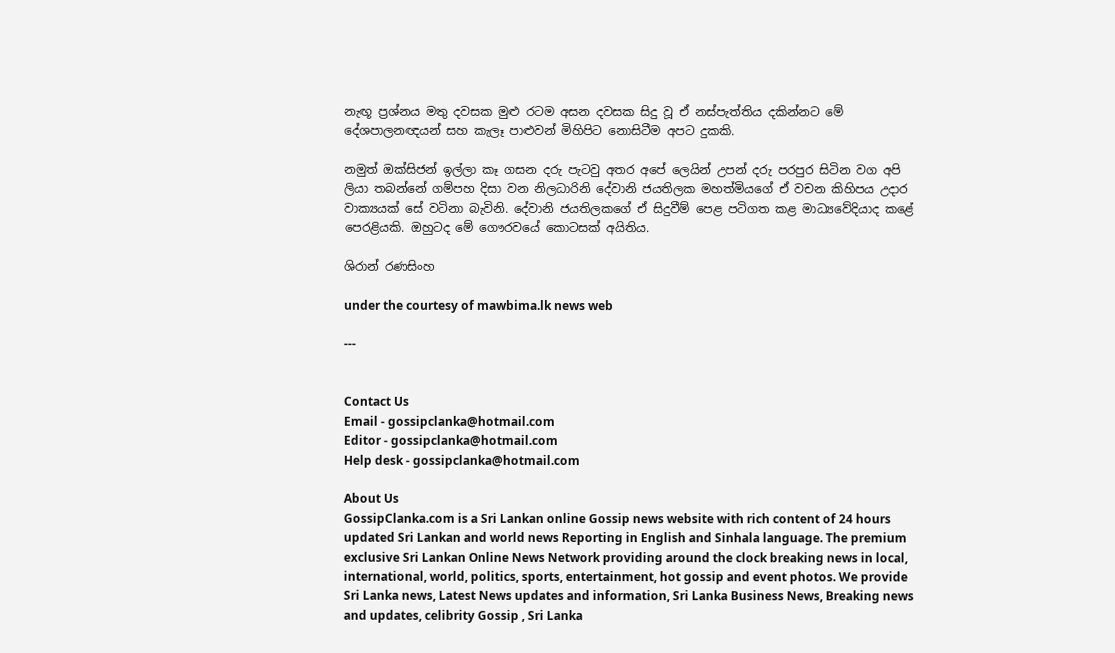නැඟූ ප්‍රශ්නය මතු දවසක මුළු රටම අසන දවසක සිදු වූ ඒ නස්පැත්තිය දකින්නට මේ දේශපාලනඥයන් සහ කැලෑ පාළුවන් මිහිපිට නොසිටීම අපට දුකකි.

නමුත් ඔක්සිජන් ඉල්ලා කෑ ගසන දරු පැටවු අතර අපේ ලෙයින් උපන් දරු පරපුර සිටින වග අපි ලියා තබන්නේ ගම්පහ දිසා වන නිලධාරිනි දේවානි ජයතිලක මහත්මියගේ ඒ වචන කිහිපය උදාර වාක්‍යයක් සේ වටිනා බැවිනි. දේවානි ජයතිලකගේ ඒ සිදුවීම් පෙළ පටිගත කළ මාධ්‍යවේදියාද කළේ පෙරළියකි. ඔහුටද මේ ගෞරවයේ කොටසක් අයිතිය.

ශිරාන් රණසිංහ

under the courtesy of mawbima.lk news web

---


Contact Us
Email - gossipclanka@hotmail.com
Editor - gossipclanka@hotmail.com
Help desk - gossipclanka@hotmail.com

About Us
GossipClanka.com is a Sri Lankan online Gossip news website with rich content of 24 hours updated Sri Lankan and world news Reporting in English and Sinhala language. The premium exclusive Sri Lankan Online News Network providing around the clock breaking news in local, international, world, politics, sports, entertainment, hot gossip and event photos. We provide Sri Lanka news, Latest News updates and information, Sri Lanka Business News, Breaking news and updates, celibrity Gossip , Sri Lanka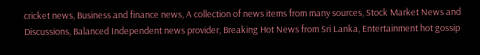cricket news, Business and finance news, A collection of news items from many sources, Stock Market News and Discussions, Balanced Independent news provider, Breaking Hot News from Sri Lanka, Entertainment hot gossip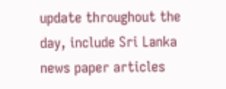update throughout the day, include Sri Lanka news paper articles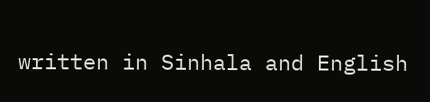written in Sinhala and English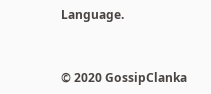Language.


© 2020 GossipClanka